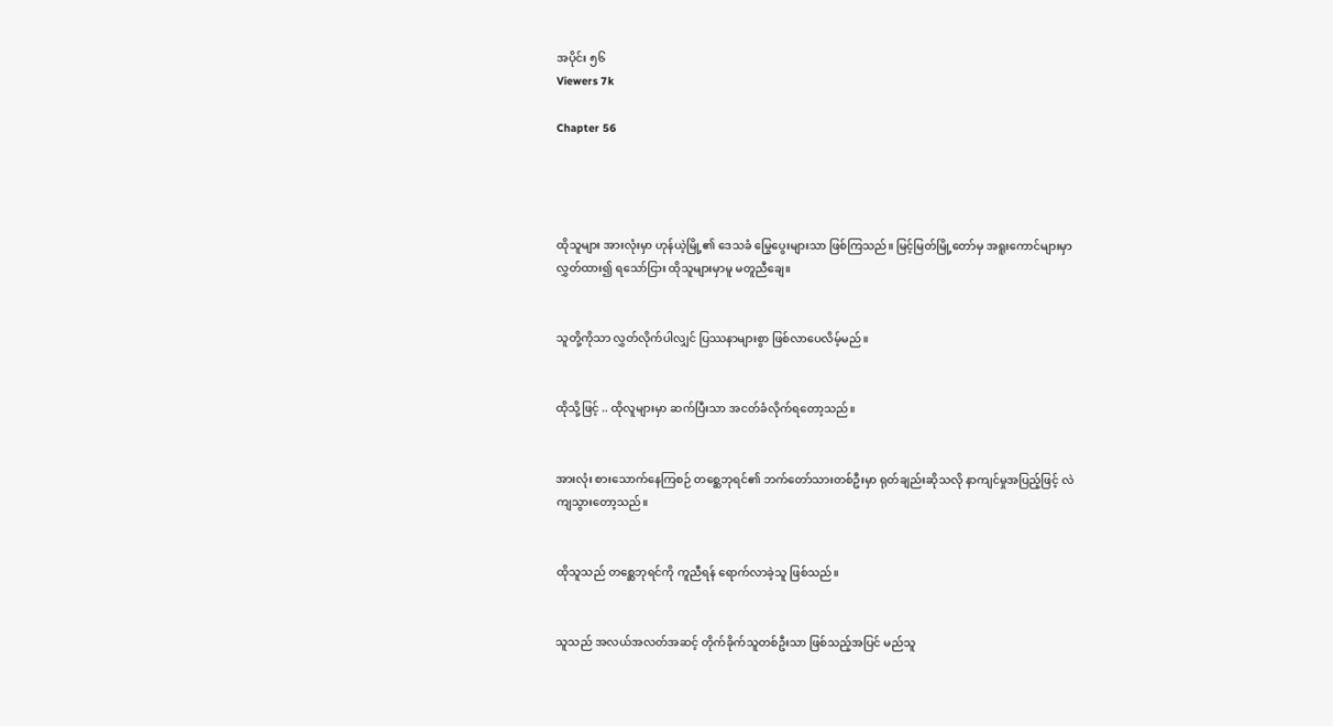အပိုင်း ၅၆
Viewers 7k

Chapter 56




ထိုသူများ အားလုံးမှာ ဟုန်ယဲ့မြို့၏ ဒေသခံ မြွေပွေးများသာ ဖြစ်ကြသည်။ မြင့်မြတ်မြို့တော်မှ အရူးကောင်များမှာ လွှတ်ထား၍ ရသော်ငြား ထိုသူများမှာမူ မတူညီချေ။


သူတို့ကိုသာ လွှတ်လိုက်ပါလျှင် ပြဿနာများစွာ ဖြစ်လာပေလိမ့်မည်။


ထိုသို့ဖြင့် .. ထိုလူများမှာ ဆက်ပြီးသာ အငတ်ခံလိုက်ရတော့သည်။


အားလုံး စားသောက်နေကြစဉ် တစ္ဆေဘုရင်၏ ဘက်တော်သားတစ်ဦးမှာ ရုတ်ချည်းဆိုသလို နာကျင်မှုအပြည့်ဖြင့် လဲကျသွားတော့သည်။


ထိုသူသည် တစ္ဆေဘုရင်ကို ကူညီရန် ရောက်လာခဲ့သူ ဖြစ်သည်။


သူသည် အလယ်အလတ်အဆင့် တိုက်ခိုက်သူတစ်ဦးသာ ဖြစ်သည့်အပြင် မည်သူ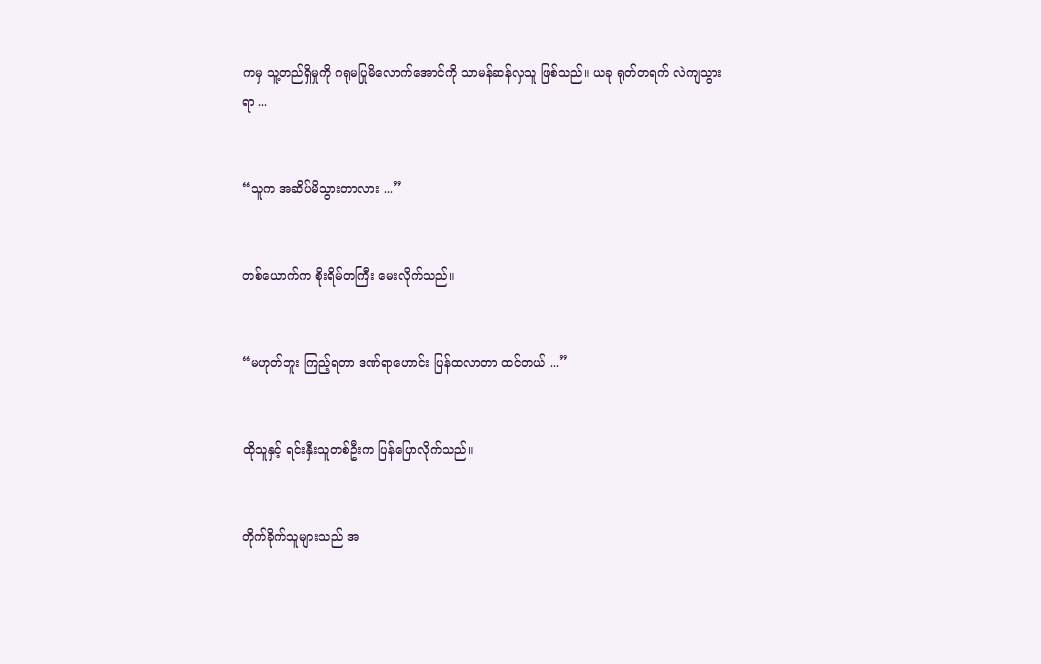ကမှ သူ့တည်ရှိမှုကို ဂရုမပြုမိလောက်အောင်ကို သာမန်ဆန်လှသူ ဖြစ်သည်။ ယခု ရုတ်တရက် လဲကျသွားရာ ...


“သူက အဆိပ်မိသွားတာလား ...”


တစ်ယောက်က စိုးရိမ်တကြီး မေးလိုက်သည်။


“မဟုတ်ဘူး ကြည့်ရတာ ဒဏ်ရာဟောင်း ပြန်ထလာတာ ထင်တယ် ...”


ထိုသူနှင့် ရင်းနှီးသူတစ်ဦးက ပြန်ပြောလိုက်သည်။


တိုက်ခိုက်သူများသည် အ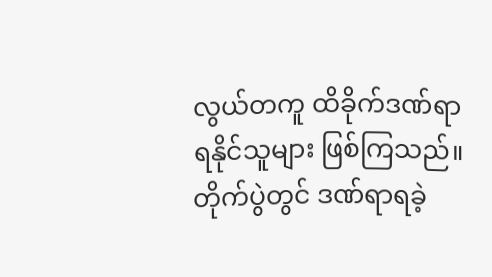လွယ်တကူ ထိခိုက်ဒဏ်ရာရနိုင်သူများ ဖြစ်ကြသည်။ တိုက်ပွဲတွင် ဒဏ်ရာရခဲ့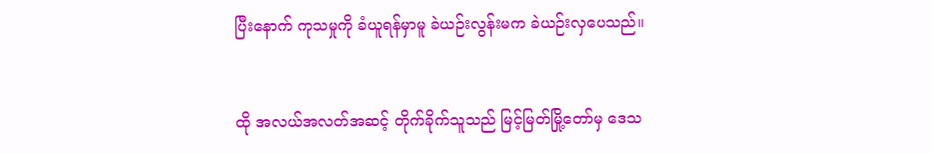ပြီးနောက် ကုသမှုကို ခံယူရန်မှာမူ ခဲယဉ်းလွန်းမက ခဲယဉ်းလှပေသည်။


ထို အလယ်အလတ်အဆင့် တိုက်ခိုက်သူသည် မြင့်မြတ်မြို့တော်မှ ဒေသ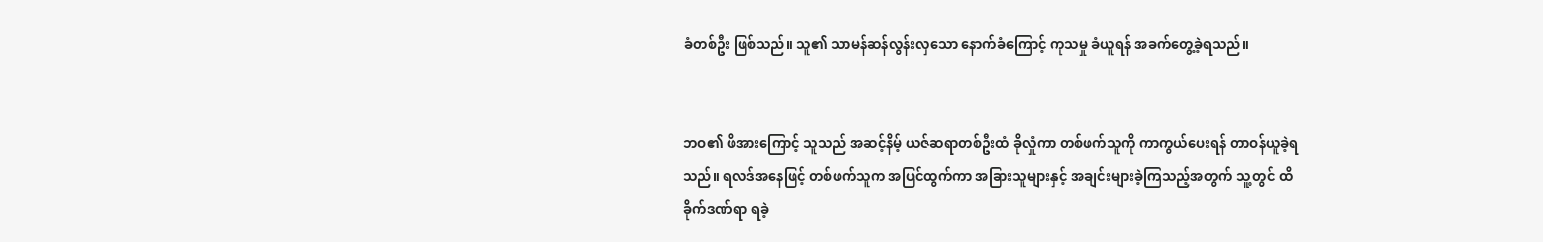ခံတစ်ဦး ဖြစ်သည်။ သူ၏ သာမန်ဆန်လွန်းလှသော နောက်ခံကြောင့် ကုသမှု ခံယူရန် အခက်တွေ့ခဲ့ရသည်။


ဘဝ၏ ဖိအားကြောင့် သူသည် အဆင့်နိမ့် ယဇ်ဆရာတစ်ဦးထံ ခိုလှုံကာ တစ်ဖက်သူကို ကာကွယ်ပေးရန် တာဝန်ယူခဲ့ရသည်။ ရလဒ်အနေဖြင့် တစ်ဖက်သူက အပြင်ထွက်ကာ အခြားသူများနှင့် အချင်းများခဲ့ကြသည့်အတွက် သူ့တွင် ထိခိုက်ဒဏ်ရာ ရခဲ့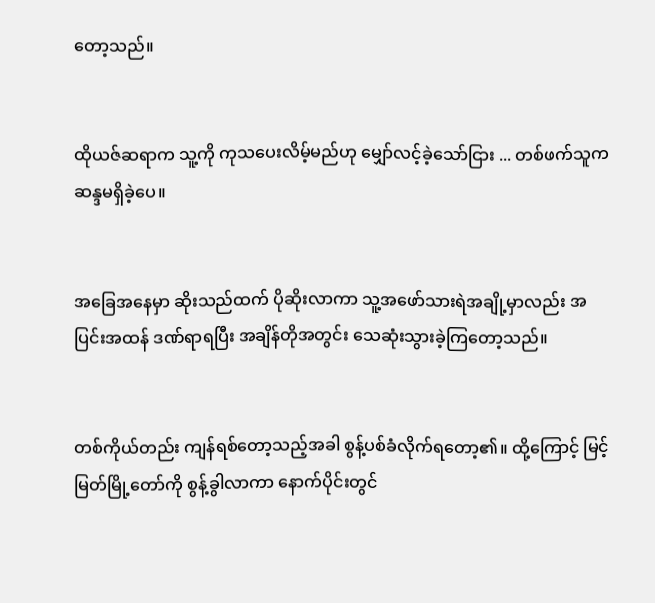တော့သည်။


ထိုယဇ်ဆရာက သူ့ကို ကုသပေးလိမ့်မည်ဟု မျှော်လင့်ခဲ့သော်ငြား ... တစ်ဖက်သူက ဆန္ဒမရှိခဲ့ပေ။


အခြေအနေမှာ ဆိုးသည်ထက် ပိုဆိုးလာကာ သူ့အဖော်သားရဲအချို့မှာလည်း အပြင်းအထန် ဒဏ်ရာရပြီး အချိန်တိုအတွင်း သေဆုံးသွားခဲ့ကြတော့သည်။


တစ်ကိုယ်တည်း ကျန်ရစ်တော့သည့်အခါ စွန့်ပစ်ခံလိုက်ရတော့၏။ ထို့ကြောင့် မြင့်မြတ်မြို့တော်ကို စွန့်ခွါလာကာ နောက်ပိုင်းတွင်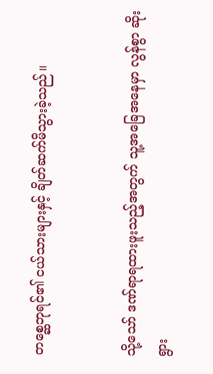တစ္ဆေဘုရင်၏ ငယ်သားများနှင့် ချိတ်ဆက်မိသွားခဲ့သည်။


သို့သော် ဒဏ်ရာရထားဖူးသည့်အတွက် သူ့အခြေအနေမှာ လွန်စွာ ဆိုးရွား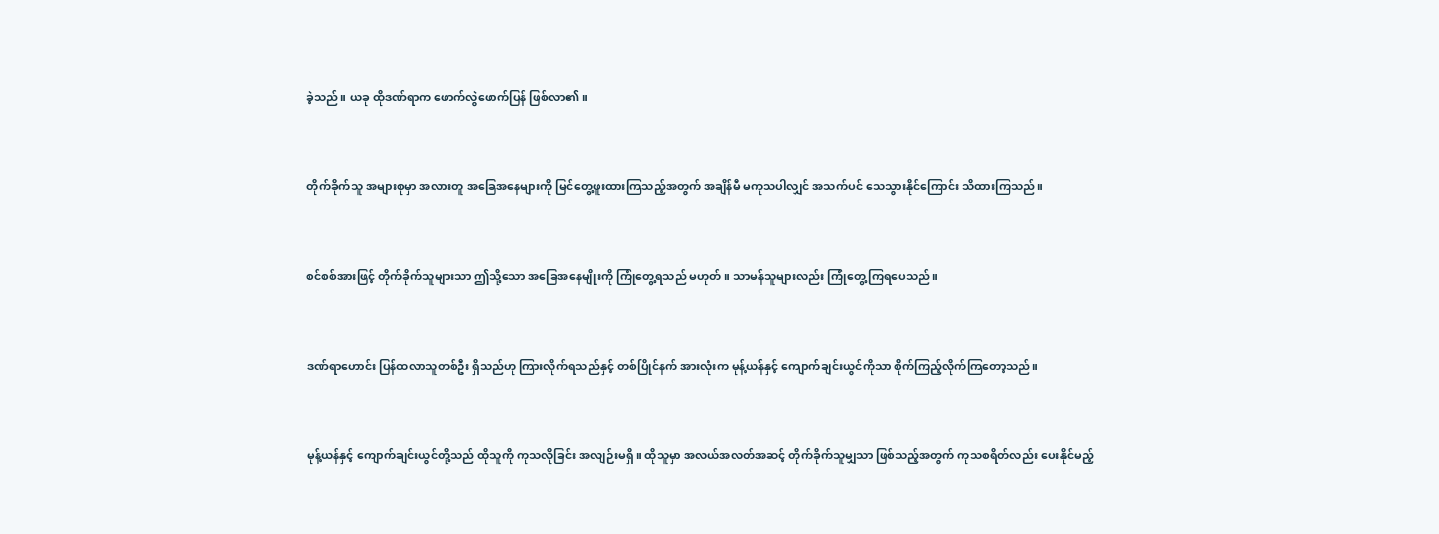ခဲ့သည်။ ယခု ထိုဒဏ်ရာက ဖောက်လွဲဖောက်ပြန် ဖြစ်လာ၏။


တိုက်ခိုက်သူ အများစုမှာ အလားတူ အခြေအနေများကို မြင်တွေ့ဖူးထားကြသည့်အတွက် အချိန်မီ မကုသပါလျှင် အသက်ပင် သေသွားနိုင်ကြောင်း သိထားကြသည်။


စင်စစ်အားဖြင့် တိုက်ခိုက်သူများသာ ဤသို့သော အခြေအနေမျိုးကို ကြုံတွေ့ရသည် မဟုတ်။ သာမန်သူများလည်း ကြုံတွေ့ကြရပေသည်။


ဒဏ်ရာဟောင်း ပြန်ထလာသူတစ်ဦး ရှိသည်ဟု ကြားလိုက်ရသည်နှင့် တစ်ပြိုင်နက် အားလုံးက မုန့်ယန်နှင့် ကျောက်ချင်းယွင်ကိုသာ စိုက်ကြည့်လိုက်ကြတော့သည်။


မုန့်ယန်နှင့် ကျောက်ချင်းယွင်တို့သည် ထိုသူကို ကုသလိုခြင်း အလျဉ်းမရှိ။ ထိုသူမှာ အလယ်အလတ်အဆင့် တိုက်ခိုက်သူမျှသာ ဖြစ်သည့်အတွက် ကုသစရိတ်လည်း ပေးနိုင်မည့်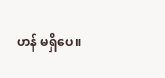ဟန် မရှိပေ။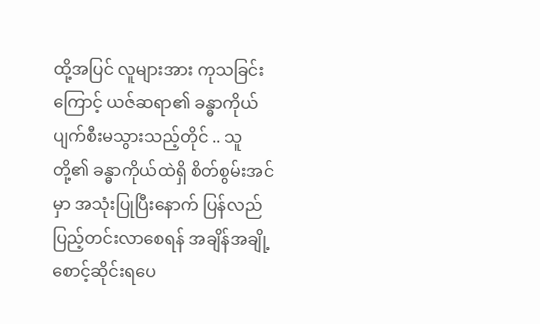ထို့အပြင် လူများအား ကုသခြင်းကြောင့် ယဇ်ဆရာ၏ ခန္ဓာကိုယ် ပျက်စီးမသွားသည့်တိုင် .. သူတို့၏ ခန္ဓာကိုယ်ထဲရှိ စိတ်စွမ်းအင်မှာ အသုံးပြုပြီးနောက် ပြန်လည် ပြည့်တင်းလာစေရန် အချိန်အချို့ စောင့်ဆိုင်းရပေ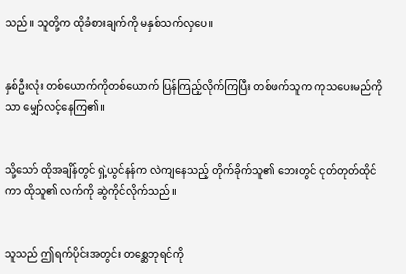သည်။ သူတို့က ထိုခံစားချက်ကို မနှစ်သက်လှပေ။


နှစ်ဦးလုံး တစ်ယောက်ကိုတစ်ယောက် ပြန်ကြည့်လိုက်ကြပြီး တစ်ဖက်သူက ကုသပေးမည်ကိုသာ မျှော်လင့်နေကြ၏။


သို့သော် ထိုအချိန်တွင် ရှဲ့ယွင်နန်က လဲကျနေသည့် တိုက်ခိုက်သူ၏ ဘေးတွင် ငုတ်တုတ်ထိုင်ကာ ထိုသူ၏ လက်ကို ဆွဲကိုင်လိုက်သည်။


သူသည် ဤရက်ပိုင်းအတွင်း တစ္ဆေဘုရင်ကို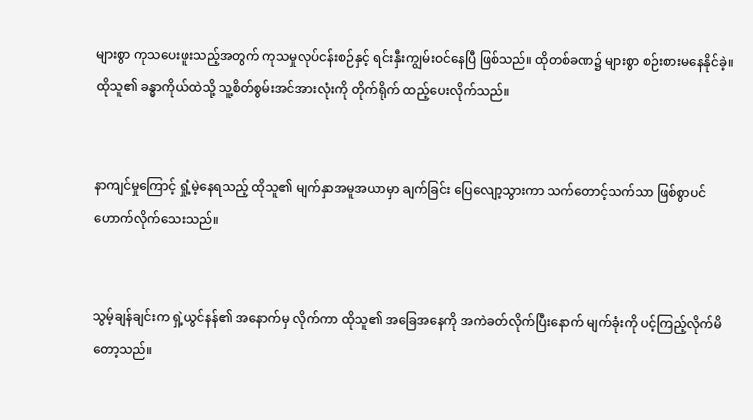များစွာ ကုသပေးဖူးသည့်အတွက် ကုသမှုလုပ်ငန်းစဉ်နှင့် ရင်းနှီးကျွမ်းဝင်နေပြီ ဖြစ်သည်။ ထိုတစ်ခဏ၌ များစွာ စဉ်းစားမနေနိုင်ခဲ့။ ထိုသူ၏ ခန္ဓာကိုယ်ထဲသို့ သူ့စိတ်စွမ်းအင်အားလုံးကို တိုက်ရိုက် ထည့်ပေးလိုက်သည်။


နာကျင်မှုကြောင့် ရှုံ့မဲ့နေရသည့် ထိုသူ၏ မျက်နှာအမူအယာမှာ ချက်ခြင်း ပြေလျော့သွားကာ သက်တောင့်သက်သာ ဖြစ်စွာပင် ဟောက်လိုက်သေးသည်။


သွမ့်ချန်ချင်းက ရှဲ့ယွင်နန်၏ အနောက်မှ လိုက်ကာ ထိုသူ၏ အခြေအနေကို အကဲခတ်လိုက်ပြီးနောက် မျက်ခုံးကို ပင့်ကြည့်လိုက်မိတော့သည်။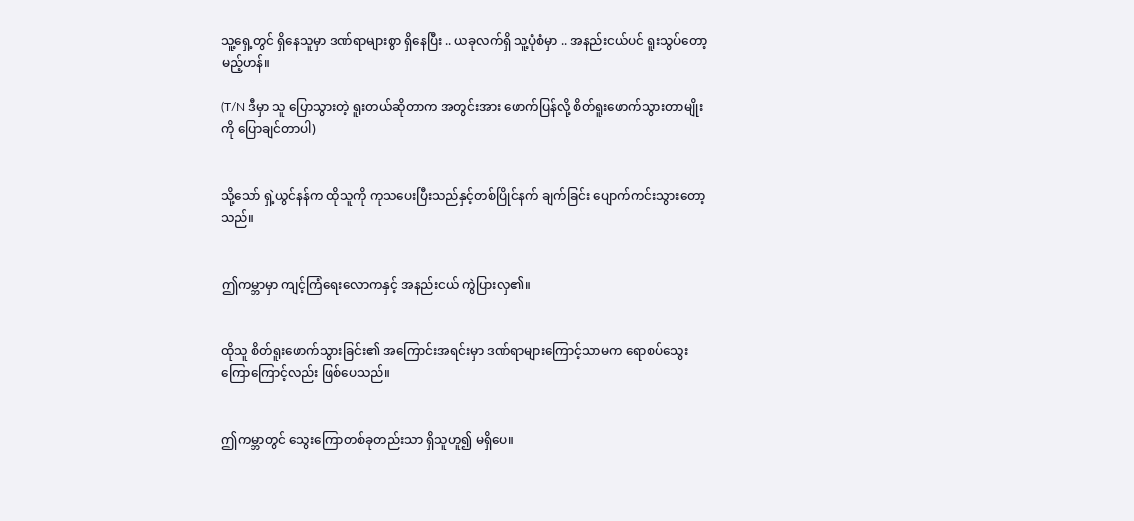သူ့ရှေ့တွင် ရှိနေသူမှာ ဒဏ်ရာများစွာ ရှိနေပြီး .. ယခုလက်ရှိ သူ့ပုံစံမှာ .. အနည်းငယ်ပင် ရူးသွပ်တော့မည့်ဟန်။

(T/N ဒီမှာ သူ ပြောသွားတဲ့ ရူးတယ်ဆိုတာက အတွင်းအား ဖောက်ပြန်လို့ စိတ်ရူးဖောက်သွားတာမျိုးကို ပြောချင်တာပါ)


သို့သော် ရှဲ့ယွင်နန်က ထိုသူကို ကုသပေးပြီးသည်နှင့်တစ်ပြိုင်နက် ချက်ခြင်း ပျောက်ကင်းသွားတော့သည်။


ဤကမ္ဘာမှာ ကျင့်ကြံရေးလောကနှင့် အနည်းငယ် ကွဲပြားလှ၏။


ထိုသူ စိတ်ရူးဖောက်သွားခြင်း၏ အကြောင်းအရင်းမှာ ဒဏ်ရာများကြောင့်သာမက ရောစပ်သွေးကြောကြောင့်လည်း ဖြစ်ပေသည်။


ဤကမ္ဘာတွင် သွေးကြောတစ်ခုတည်းသာ ရှိသူဟူ၍ မရှိပေ။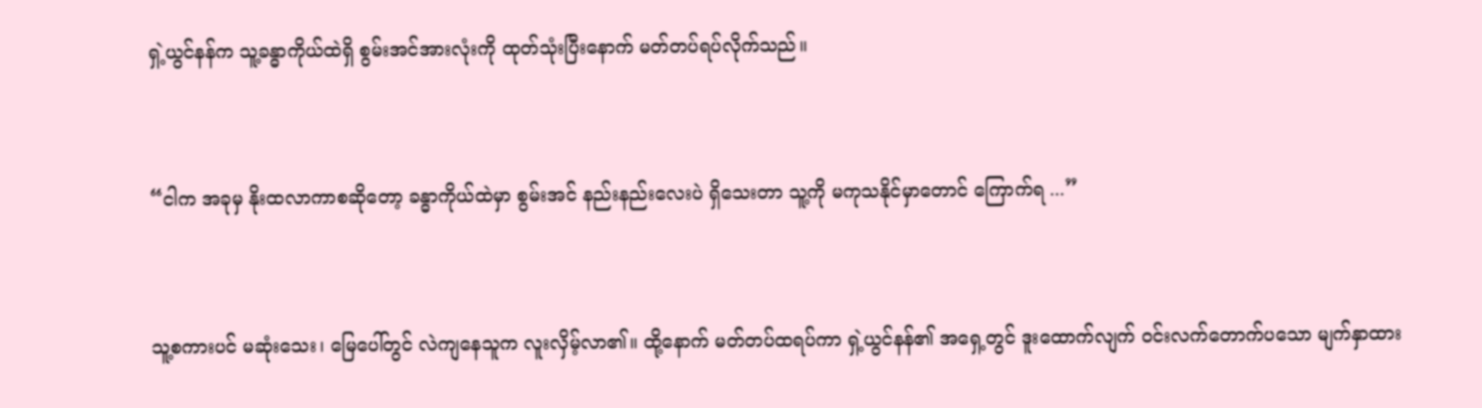ရှဲ့ယွင်နန်က သူ့ခန္ဓာကိုယ်ထဲရှိ စွမ်းအင်အားလုံးကို ထုတ်သုံးပြီးနောက် မတ်တပ်ရပ်လိုက်သည်။


“ငါက အခုမှ နိုးထလာကာစဆိုတော့ ခန္ဓာကိုယ်ထဲမှာ စွမ်းအင် နည်းနည်းလေးပဲ ရှိသေးတာ သူ့ကို မကုသနိုင်မှာတောင် ကြောက်ရ ...”


သူ့စကားပင် မဆုံးသေး၊ မြေပေါ်တွင် လဲကျနေသူက လူးလှိမ့်လာ၏။ ထို့နောက် မတ်တပ်ထရပ်ကာ ရှဲ့ယွင်နန်၏ အရှေ့တွင် ဒူးထောက်လျက် ဝင်းလက်တောက်ပသော မျက်နှာထား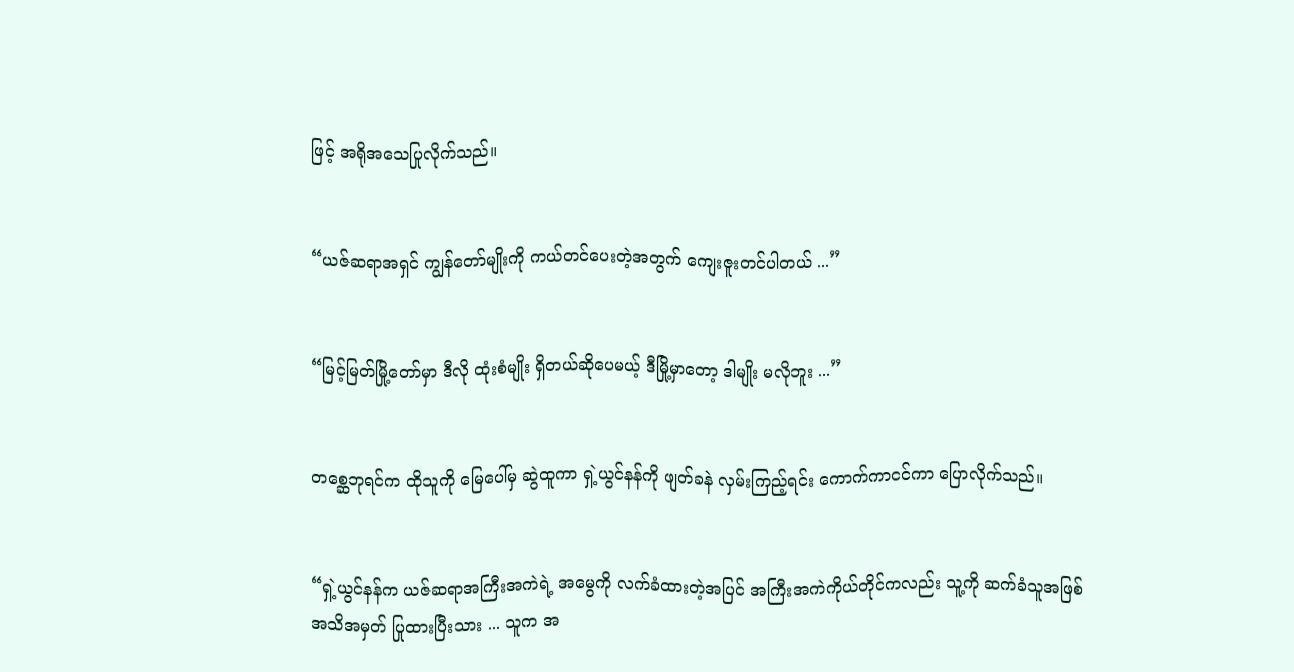ဖြင့် အရိုအသေပြုလိုက်သည်။


“ယဇ်ဆရာအရှင် ကျွန်တော်မျိုးကို ကယ်တင်ပေးတဲ့အတွက် ကျေးဇူးတင်ပါတယ် ...”


“မြင့်မြတ်မြို့တော်မှာ ဒီလို ထုံးစံမျိုး ရှိတယ်ဆိုပေမယ့် ဒီမြို့မှာတော့ ဒါမျိုး မလိုဘူး ...”


တစ္ဆေဘုရင်က ထိုသူကို မြေပေါ်မှ ဆွဲထူကာ ရှဲ့ယွင်နန်ကို ဖျတ်ခနဲ လှမ်းကြည့်ရင်း ကောက်ကာငင်ကာ ပြောလိုက်သည်။


“ရှဲ့ယွင်နန်က ယဇ်ဆရာအကြီးအကဲရဲ့ အမွေကို လက်ခံထားတဲ့အပြင် အကြီးအကဲကိုယ်တိုင်ကလည်း သူ့ကို ဆက်ခံသူအဖြစ် အသိအမှတ် ပြုထားပြီးသား ... သူက အ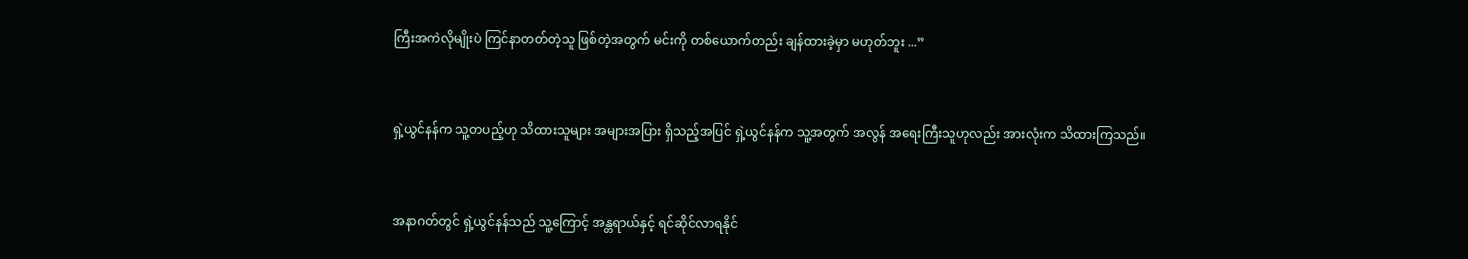ကြီးအကဲလိုမျိုးပဲ ကြင်နာတတ်တဲ့သူ ဖြစ်တဲ့အတွက် မင်းကို တစ်ယောက်တည်း ချန်ထားခဲ့မှာ မဟုတ်ဘူး ...”


ရှဲ့ယွင်နန်က သူ့တပည့်ဟု သိထားသူများ အများအပြား ရှိသည့်အပြင် ရှဲ့ယွင်နန်က သူ့အတွက် အလွန် အရေးကြီးသူဟုလည်း အားလုံးက သိထားကြသည်။


အနာဂတ်တွင် ရှဲ့ယွင်နန်သည် သူ့ကြောင့် အန္တရာယ်နှင့် ရင်ဆိုင်လာရနိုင်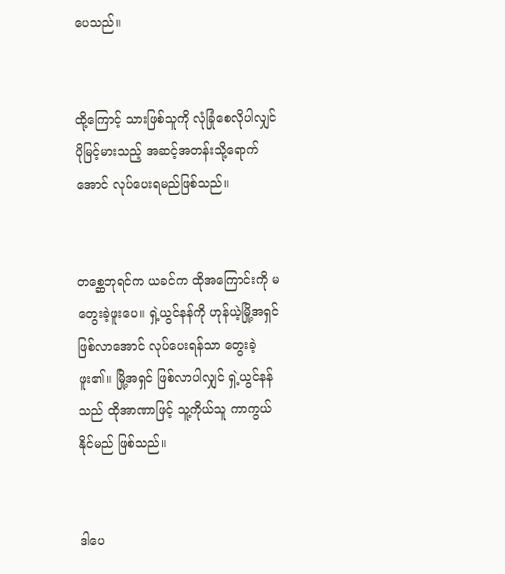ပေသည်။


ထို့ကြောင့် သားဖြစ်သူကို လုံခြုံစေလိုပါလျှင် ပိုမြင့်မားသည့် အဆင့်အတန်းသို့ရောက်အောင် လုပ်ပေးရမည်ဖြစ်သည်။


တစ္ဆေဘုရင်က ယခင်က ထိုအကြောင်းကို မတွေးခဲ့ဖူးပေ။ ရှဲ့ယွင်နန်ကို ဟုန်ယဲ့မြို့အရှင် ဖြစ်လာအောင် လုပ်ပေးရန်သာ တွေးခဲ့ဖူး၏။ မြို့အရှင် ဖြစ်လာပါလျှင် ရှဲ့ယွင်နန်သည် ထိုအာဏာဖြင့် သူ့ကိုယ်သူ ကာကွယ်နိုင်မည် ဖြစ်သည်။


ဒါပေ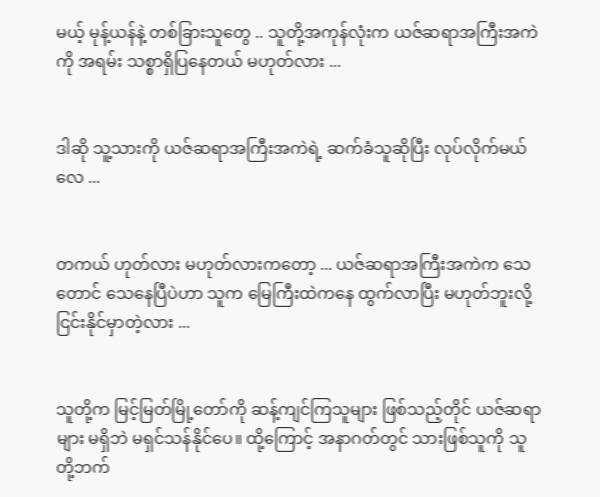မယ့် မုန့်ယန်နဲ့ တစ်ခြားသူတွေ .. သူတို့အကုန်လုံးက ယဇ်ဆရာအကြီးအကဲကို အရမ်း သစ္စာရှိပြနေတယ် မဟုတ်လား ...


ဒါဆို သူ့သားကို ယဇ်ဆရာအကြီးအကဲရဲ့ ဆက်ခံသူဆိုပြီး လုပ်လိုက်မယ်လေ ...


တကယ် ဟုတ်လား မဟုတ်လားကတော့ ... ယဇ်ဆရာအကြီးအကဲက သေတောင် သေနေပြီပဲဟာ သူက မြေကြီးထဲကနေ ထွက်လာပြီး မဟုတ်ဘူးလို့ ငြင်းနိုင်မှာတဲ့လား ...


သူတို့က မြင့်မြတ်မြို့တော်ကို ဆန့်ကျင်ကြသူများ ဖြစ်သည့်တိုင် ယဇ်ဆရာများ မရှိဘဲ မရှင်သန်နိုင်ပေ။ ထို့ကြောင့် အနာဂတ်တွင် သားဖြစ်သူကို သူတို့ဘက်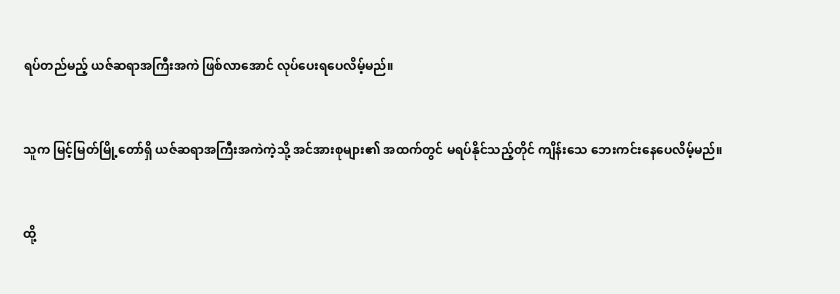ရပ်တည်မည့် ယဇ်ဆရာအကြီးအကဲ ဖြစ်လာအောင် လုပ်ပေးရပေလိမ့်မည်။


သူက မြင့်မြတ်မြို့တော်ရှိ ယဇ်ဆရာအကြီးအကဲကဲ့သို့ အင်အားစုများ၏ အထက်တွင် မရပ်နိုင်သည့်တိုင် ကျိန်းသေ ဘေးကင်းနေပေလိမ့်မည်။


ထို့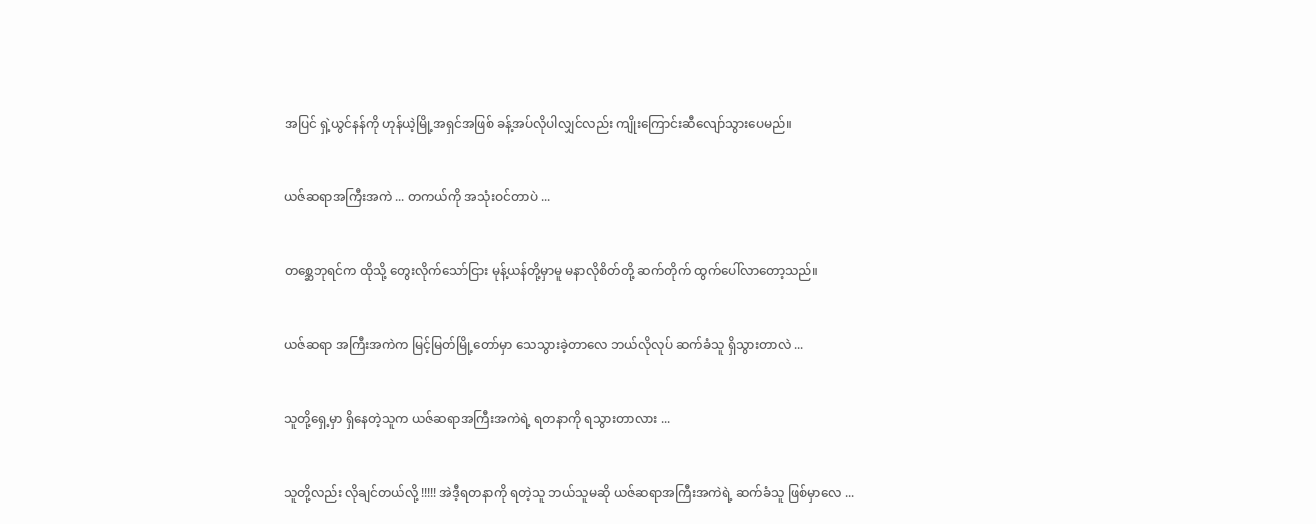အပြင် ရှဲ့ယွင်နန်ကို ဟုန်ယဲ့မြို့အရှင်အဖြစ် ခန့်အပ်လိုပါလျှင်လည်း ကျိုးကြောင်းဆီလျော်သွားပေမည်။


ယဇ်ဆရာအကြီးအကဲ ... တကယ်ကို အသုံးဝင်တာပဲ ...


တစ္ဆေဘုရင်က ထိုသို့ တွေးလိုက်သော်ငြား မုန့်ယန်တို့မှာမူ မနာလိုစိတ်တို့ ဆက်တိုက် ထွက်ပေါ်လာတော့သည်။


ယဇ်ဆရာ အကြီးအကဲက မြင့်မြတ်မြို့တော်မှာ သေသွားခဲ့တာလေ ဘယ်လိုလုပ် ဆက်ခံသူ ရှိသွားတာလဲ ...


သူတို့ရှေ့မှာ ရှိနေတဲ့သူက ယဇ်ဆရာအကြီးအကဲရဲ့ ရတနာကို ရသွားတာလား ...


သူတို့လည်း လိုချင်တယ်လို့ !!!!! အဲဒီ့ရတနာကို ရတဲ့သူ ဘယ်သူမဆို ယဇ်ဆရာအကြီးအကဲရဲ့ ဆက်ခံသူ ဖြစ်မှာလေ ...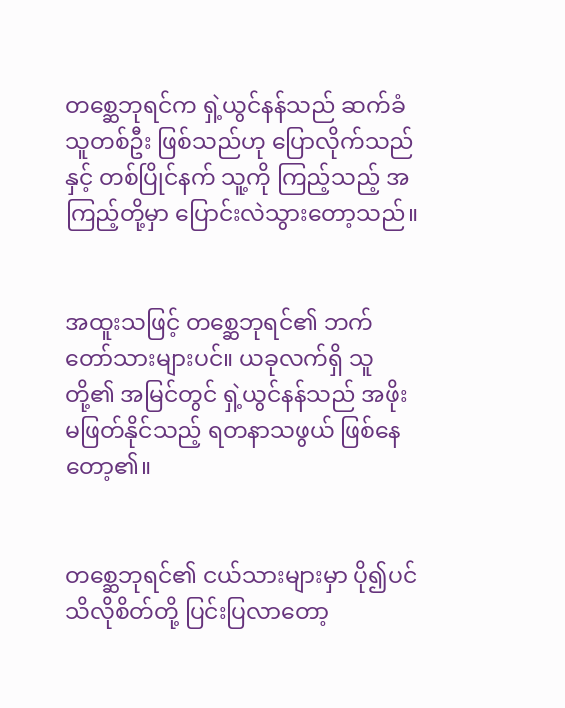တစ္ဆေဘုရင်က ရှဲ့ယွင်နန်သည် ဆက်ခံသူတစ်ဦး ဖြစ်သည်ဟု ပြောလိုက်သည်နှင့် တစ်ပြိုင်နက် သူ့ကို ကြည့်သည့် အကြည့်တို့မှာ ပြောင်းလဲသွားတော့သည်။


အထူးသဖြင့် တစ္ဆေဘုရင်၏ ဘက်တော်သားများပင်။ ယခုလက်ရှိ သူတို့၏ အမြင်တွင် ရှဲ့ယွင်နန်သည် အဖိုးမဖြတ်နိုင်သည့် ရတနာသဖွယ် ဖြစ်နေတော့၏။


တစ္ဆေဘုရင်၏ ငယ်သားများမှာ ပို၍ပင် သိလိုစိတ်တို့ ပြင်းပြလာတော့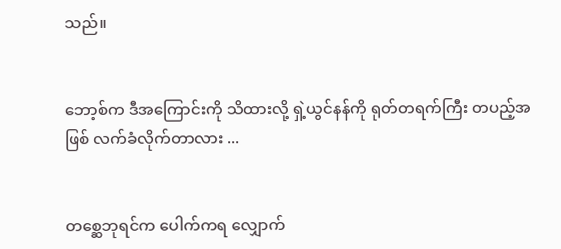သည်။


ဘော့စ်က ဒီအကြောင်းကို သိထားလို့ ရှဲ့ယွင်နန်ကို ရုတ်တရက်ကြီး တပည့်အဖြစ် လက်ခံလိုက်တာလား ...


တစ္ဆေဘုရင်က ပေါက်ကရ လျှောက်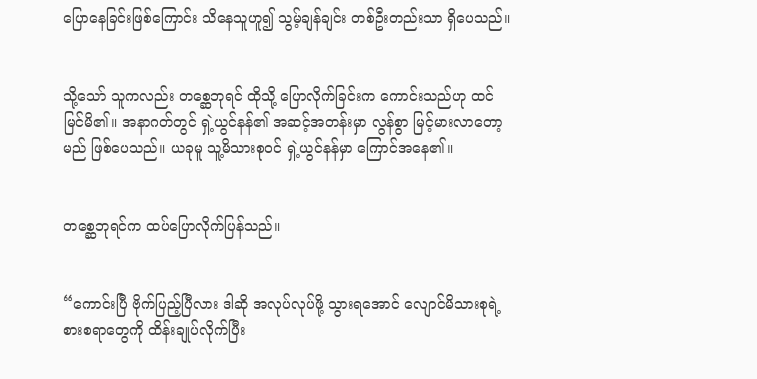ပြောနေခြင်းဖြစ်ကြောင်း သိနေသူဟူ၍ သွမ့်ချန်ချင်း တစ်ဦးတည်းသာ ရှိပေသည်။


သို့သော် သူကလည်း တစ္ဆေဘုရင် ထိုသို့ ပြောလိုက်ခြင်းက ကောင်းသည်ဟု ထင်မြင်မိ၏။ အနာဂတ်တွင် ရှဲ့ယွင်နန်၏ အဆင့်အတန်းမှာ လွန်စွာ မြင့်မားလာတော့မည် ဖြစ်ပေသည်။ ယခုမူ သူ့မိသားစုဝင် ရှဲ့ယွင်နန်မှာ ကြောင်အနေ၏။


တစ္ဆေဘုရင်က ထပ်ပြောလိုက်ပြန်သည်။


“ကောင်းပြီ ဗိုက်ပြည့်ပြီလား ဒါဆို အလုပ်လုပ်ဖို့ သွားရအောင် လျောင်မိသားစုရဲ့ စားစရာတွေကို ထိန်းချုပ်လိုက်ပြီး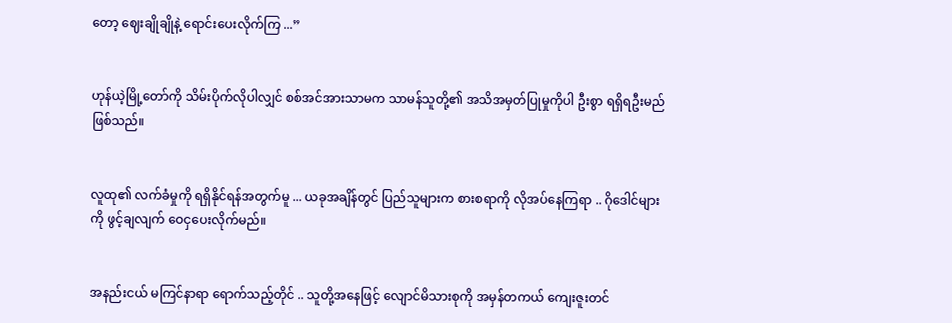တော့ ဈေးချိုချိုနဲ့ ရောင်းပေးလိုက်ကြ ...”


ဟုန်ယဲ့မြို့တော်ကို သိမ်းပိုက်လိုပါလျှင် စစ်အင်အားသာမက သာမန်သူတို့၏ အသိအမှတ်ပြုမှုကိုပါ ဦးစွာ ရရှိရဦးမည် ဖြစ်သည်။


လူထု၏ လက်ခံမှုကို ရရှိနိုင်ရန်အတွက်မူ ... ယခုအချိန်တွင် ပြည်သူများက စားစရာကို လိုအပ်နေကြရာ .. ဂိုဒေါင်များကို ဖွင့်ချလျက် ဝေငှပေးလိုက်မည်။


အနည်းငယ် မကြင်နာရာ ရောက်သည့်တိုင် .. သူတို့အနေဖြင့် လျောင်မိသားစုကို အမှန်တကယ် ကျေးဇူးတင်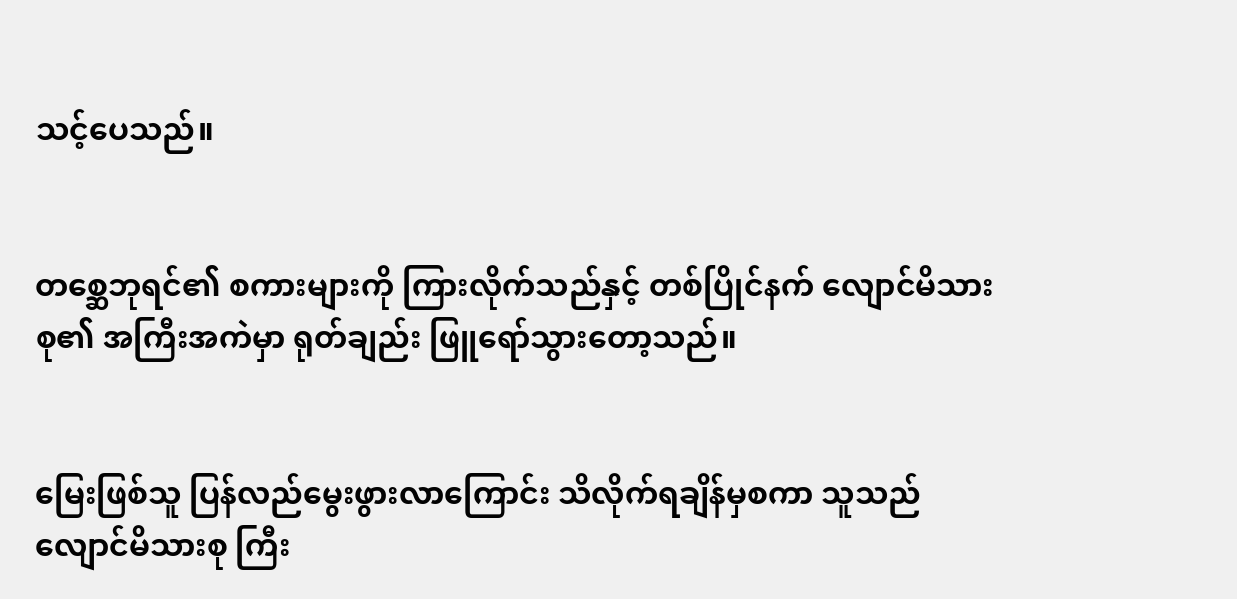သင့်ပေသည်။


တစ္ဆေဘုရင်၏ စကားများကို ကြားလိုက်သည်နှင့် တစ်ပြိုင်နက် လျောင်မိသားစု၏ အကြီးအကဲမှာ ရုတ်ချည်း ဖြူရော်သွားတော့သည်။


မြေးဖြစ်သူ ပြန်လည်မွေးဖွားလာကြောင်း သိလိုက်ရချိန်မှစကာ သူသည် လျောင်မိသားစု ကြီး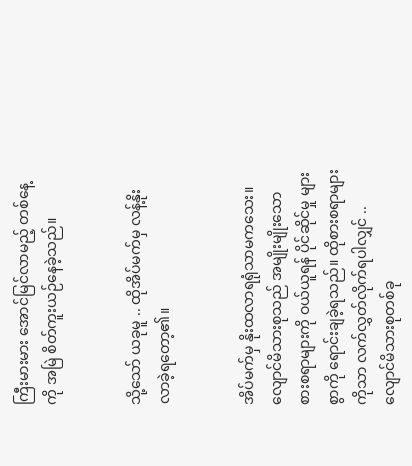ကြီးမားမား အောင်မြင်လာမည့် တစ်နေ့ကို အမြဲ စိတ်ကူးယဉ်နေခဲ့သည်။


သို့သော် ယခုမူ .. ထိုအိပ်မက်မှ လန့်နိုးလာခဲ့ရတော့၏။


အိပ်မက်မှ နိုးထလာရရုံသာမကသေး။ လျောင်မိသားစုသည် အမျိုးမျိုးသော စားစရာများကို ဝယ်ယူရန် ပိုင်ဆိုင်မှု များစွာကို ရောင်းချခဲ့ရသည်။ ထိုစားစရာများကိုသာ လက်လွှတ်လိုက်ရပါလျှင် .. လျောင်မိသားစုတစ်ခု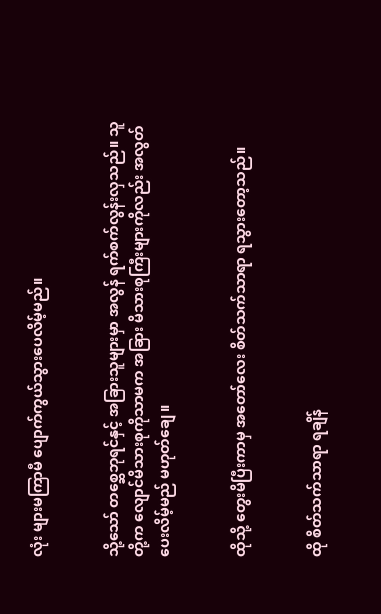လုံး များမကြာမီ ပျောက်ကွယ်သွားပေလိမ့်မည်။


သို့သော် တစ္ဆေဘုရင်နှင့် အခြားသူများမှာ အလွန် ရက်စက်လွန်းလှသည်။ သူတို့က လျောင်မိသားစုကိုသာမက အခြား မိသားစုကြီးများကိုလည်း အလွတ်ပေးလိမ့်မည် မဟုတ်ချေ။


ထိုသို့ တွေးမိပြီးကာမှ အတော်လေး စိတ်သက်သာရာ ရသွားတော့သည်။


ထို စိတ်သက်သာရာ ရချိန်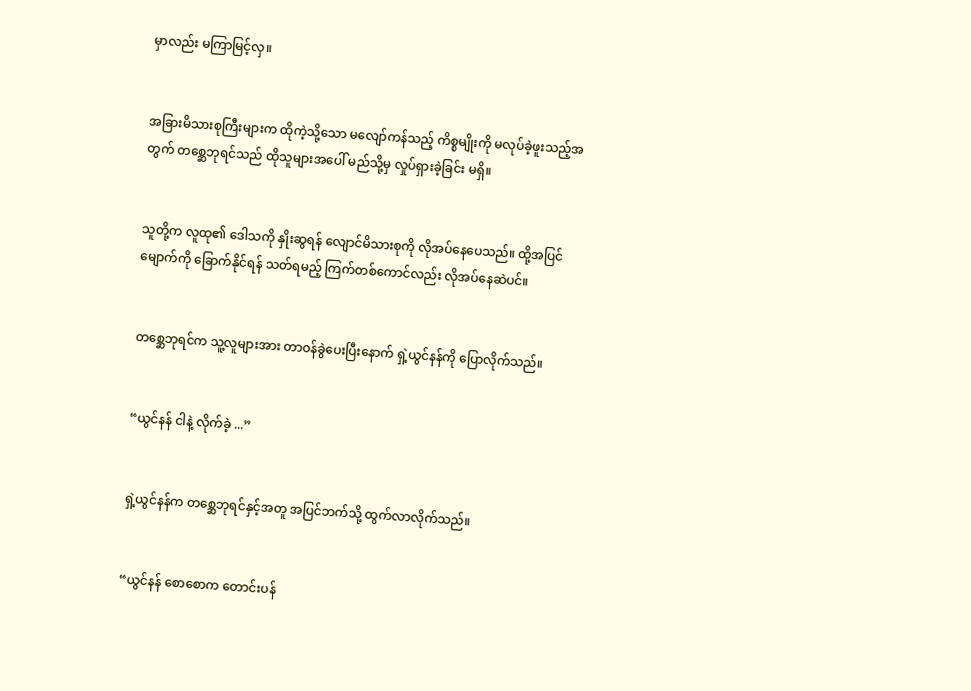မှာလည်း မကြာမြင့်လှ။


အခြားမိသားစုကြီးများက ထိုကဲ့သို့သော မလျော်ကန်သည့် ကိစ္စမျိုးကို မလုပ်ခဲ့ဖူးသည့်အတွက် တစ္ဆေဘုရင်သည် ထိုသူများအပေါ် မည်သို့မှ လှုပ်ရှားခဲ့ခြင်း မရှိ။


သူတို့က လူထု၏ ဒေါသကို နှိုးဆွရန် လျောင်မိသားစုကို လိုအပ်နေပေသည်။ ထို့အပြင် မျောက်ကို ခြောက်နိုင်ရန် သတ်ရမည့် ကြက်တစ်ကောင်လည်း လိုအပ်နေဆဲပင်။


တစ္ဆေဘုရင်က သူ့လူများအား တာဝန်ခွဲပေးပြီးနောက် ရှဲ့ယွင်နန်ကို ပြောလိုက်သည်။


“ယွင်နန် ငါနဲ့ လိုက်ခဲ့ ...”


ရှဲ့ယွင်နန်က တစ္ဆေဘုရင်နှင့်အတူ အပြင်ဘက်သို့ ထွက်လာလိုက်သည်။


“ယွင်နန် စောစောက တောင်းပန်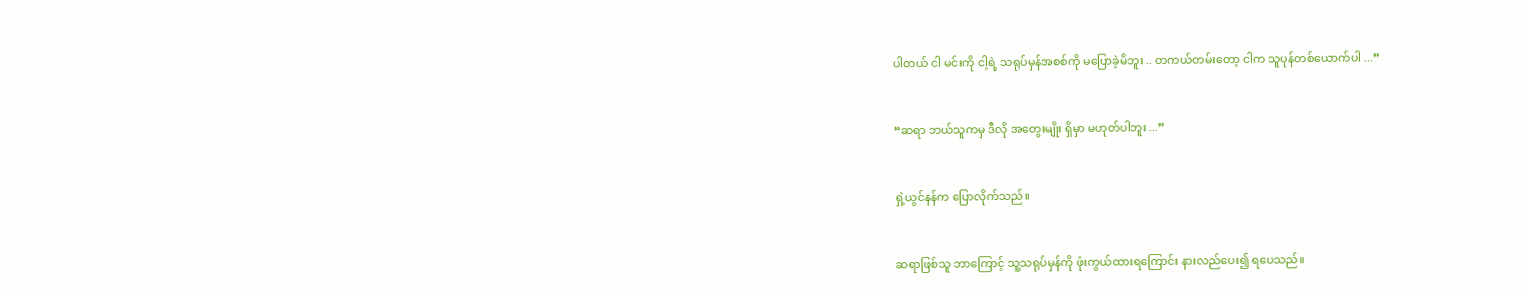ပါတယ် ငါ မင်းကို ငါ့ရဲ့ သရုပ်မှန်အစစ်ကို မပြောခဲ့မိဘူး .. တကယ်တမ်းတော့ ငါက သူပုန်တစ်ယောက်ပါ ...”


“ဆရာ ဘယ်သူကမှ ဒီလို အတွေးမျိုး ရှိမှာ မဟုတ်ပါဘူး ...”


ရှဲ့ယွင်နန်က ပြောလိုက်သည်။


ဆရာဖြစ်သူ ဘာကြောင့် သူ့သရုပ်မှန်ကို ဖုံးကွယ်ထားရကြောင်း နားလည်ပေး၍ ရပေသည်။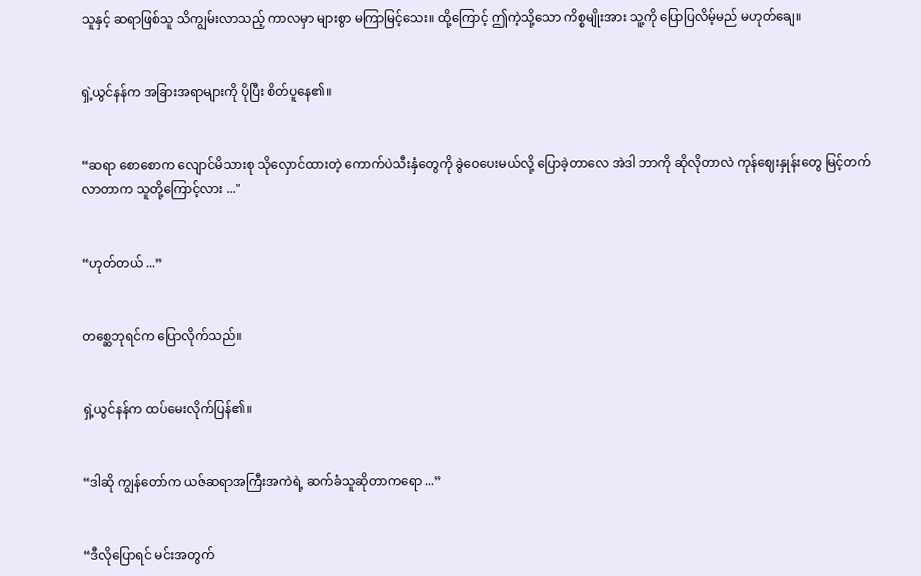သူနှင့် ဆရာဖြစ်သူ သိကျွမ်းလာသည့် ကာလမှာ များစွာ မကြာမြင့်သေး။ ထို့ကြောင့် ဤကဲ့သို့သော ကိစ္စမျိုးအား သူ့ကို ပြောပြလိမ့်မည် မဟုတ်ချေ။


ရှဲ့ယွင်နန်က အခြားအရာများကို ပိုပြီး စိတ်ပူနေ၏။


“ဆရာ စောစောက လျောင်မိသားစု သိုလှောင်ထားတဲ့ ကောက်ပဲသီးနှံတွေကို ခွဲဝေပေးမယ်လို့ ပြောခဲ့တာလေ အဲဒါ ဘာကို ဆိုလိုတာလဲ ကုန်ဈေးနှုန်းတွေ မြင့်တက်လာတာက သူတို့ကြောင့်လား ..."


“ဟုတ်တယ် ...”


တစ္ဆေဘုရင်က ပြောလိုက်သည်။


ရှဲ့ယွင်နန်က ထပ်မေးလိုက်ပြန်၏။


“ဒါဆို ကျွန်တော်က ယဇ်ဆရာအကြီးအကဲရဲ့ ဆက်ခံသူဆိုတာကရော ...”


“ဒီလိုပြောရင် မင်းအတွက်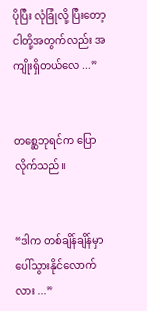ပိုပြီး လုံခြုံလို့ ပြီးတော့ ငါတို့အတွက်လည်း အကျိုးရှိတယ်လေ ...”


တစ္ဆေဘုရင်က ပြောလိုက်သည်။


“ဒါက တစ်ချိန်ချိန်မှာ ပေါ်သွားနိုင်လောက်လား ...”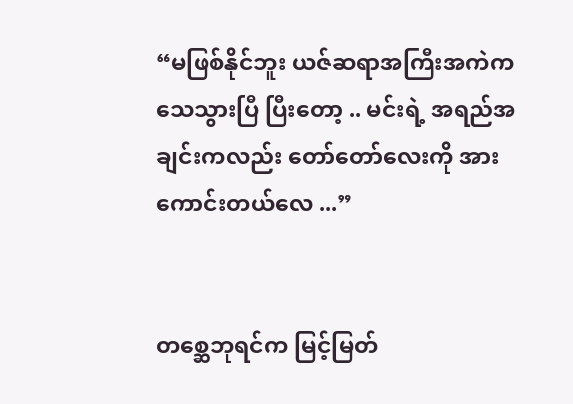“မဖြစ်နိုင်ဘူး ယဇ်ဆရာအကြီးအကဲက သေသွားပြီ ပြီးတော့ .. မင်းရဲ့ အရည်အချင်းကလည်း တော်တော်လေးကို အားကောင်းတယ်လေ ...”


တစ္ဆေဘုရင်က မြင့်မြတ်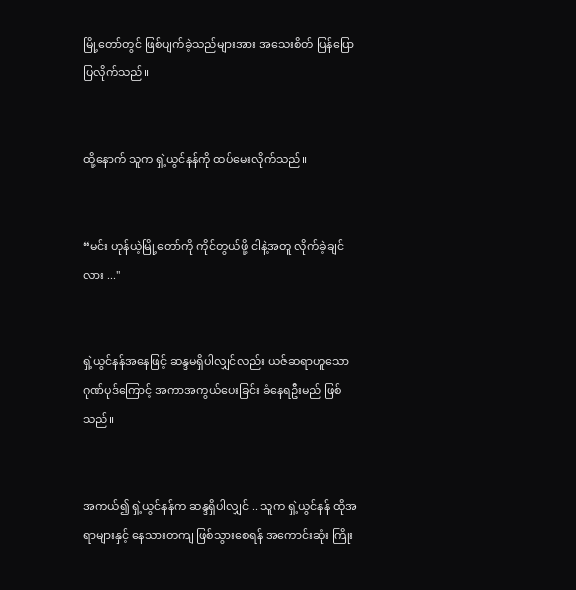မြို့တော်တွင် ဖြစ်ပျက်ခဲ့သည်များအား အသေးစိတ် ပြန်ပြောပြလိုက်သည်။


ထို့နောက် သူက ရှဲ့ယွင်နန်ကို ထပ်မေးလိုက်သည်။


“မင်း ဟုန်ယဲ့မြို့တော်ကို ကိုင်တွယ်ဖို့ ငါနဲ့အတူ လိုက်ခဲ့ချင်လား ..."


ရှဲ့ယွင်နန်အနေဖြင့် ဆန္ဒမရှိပါလျှင်လည်း ယဇ်ဆရာဟူသော ဂုဏ်ပုဒ်ကြောင့် အကာအကွယ်ပေးခြင်း ခံနေရဦးမည် ဖြစ်သည်။


အကယ်၍ ရှဲ့ယွင်နန်က ဆန္ဒရှိပါလျှင် .. သူက ရှဲ့ယွင်နန် ထိုအရာများနှင့် နေသားတကျ ဖြစ်သွားစေရန် အကောင်းဆုံး ကြိုး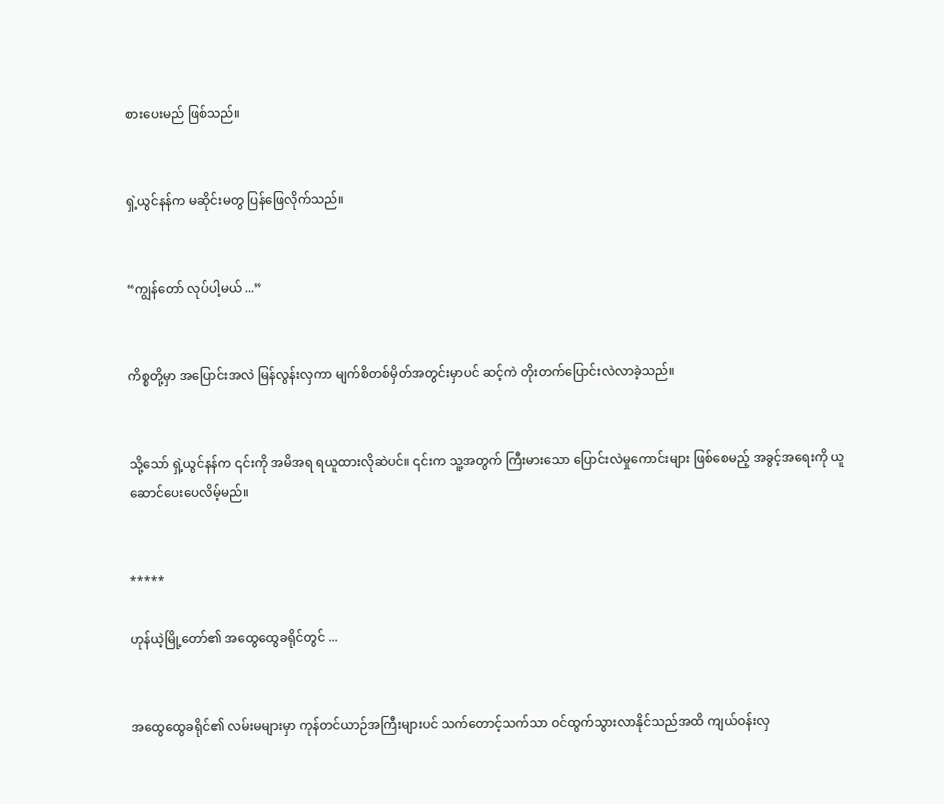စားပေးမည် ဖြစ်သည်။


ရှဲ့ယွင်နန်က မဆိုင်းမတွ ပြန်ဖြေလိုက်သည်။


“ကျွန်တော် လုပ်ပါ့မယ် ...”


ကိစ္စတို့မှာ အပြောင်းအလဲ မြန်လွန်းလှကာ မျက်စိတစ်မှိတ်အတွင်းမှာပင် ဆင့်ကဲ တိုးတက်ပြောင်းလဲလာခဲ့သည်။


သို့သော် ရှဲ့ယွင်နန်က ၎င်းကို အမိအရ ရယူထားလိုဆဲပင်။ ၎င်းက သူ့အတွက် ကြီးမားသော ပြောင်းလဲမှုကောင်းများ ဖြစ်စေမည့် အခွင့်အရေးကို ယူဆောင်ပေးပေလိမ့်မည်။


*****

ဟုန်ယဲ့မြို့တော်၏ အထွေထွေခရိုင်တွင် ...


အထွေထွေခရိုင်၏ လမ်းမများမှာ ကုန်တင်ယာဉ်အကြီးများပင် သက်တောင့်သက်သာ ဝင်ထွက်သွားလာနိုင်သည်အထိ ကျယ်ဝန်းလှ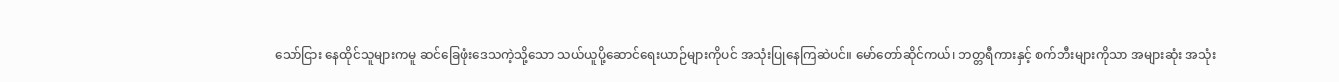သော်ငြား နေထိုင်သူများကမူ ဆင်ခြေဖုံးဒေသကဲ့သို့သော သယ်ယူပို့ဆောင်ရေးယာဉ်များကိုပင် အသုံးပြုနေကြဆဲပင်။ မော်တော်ဆိုင်ကယ်၊ ဘတ္တရီကားနှင့် စက်ဘီးများကိုသာ အများဆုံး အသုံး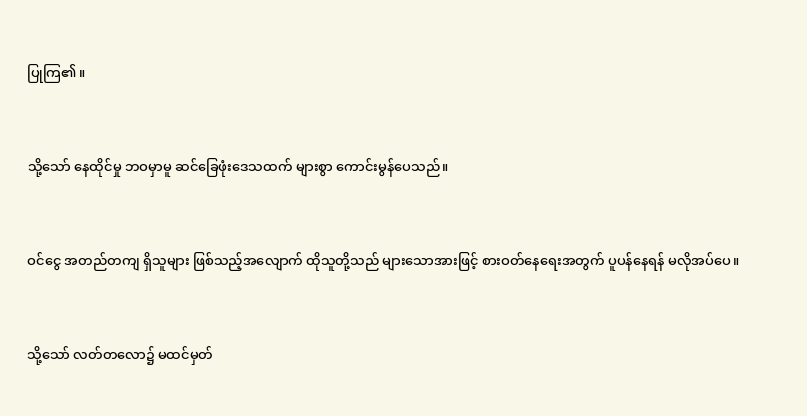ပြုကြ၏။


သို့သော် နေထိုင်မှု ဘဝမှာမူ ဆင်ခြေဖုံးဒေသထက် များစွာ ကောင်းမွန်ပေသည်။


ဝင်ငွေ အတည်တကျ ရှိသူများ ဖြစ်သည့်အလျောက် ထိုသူတို့သည် များသောအားဖြင့် စားဝတ်နေရေးအတွက် ပူပန်နေရန် မလိုအပ်ပေ။


သို့သော် လတ်တလော၌ မထင်မှတ်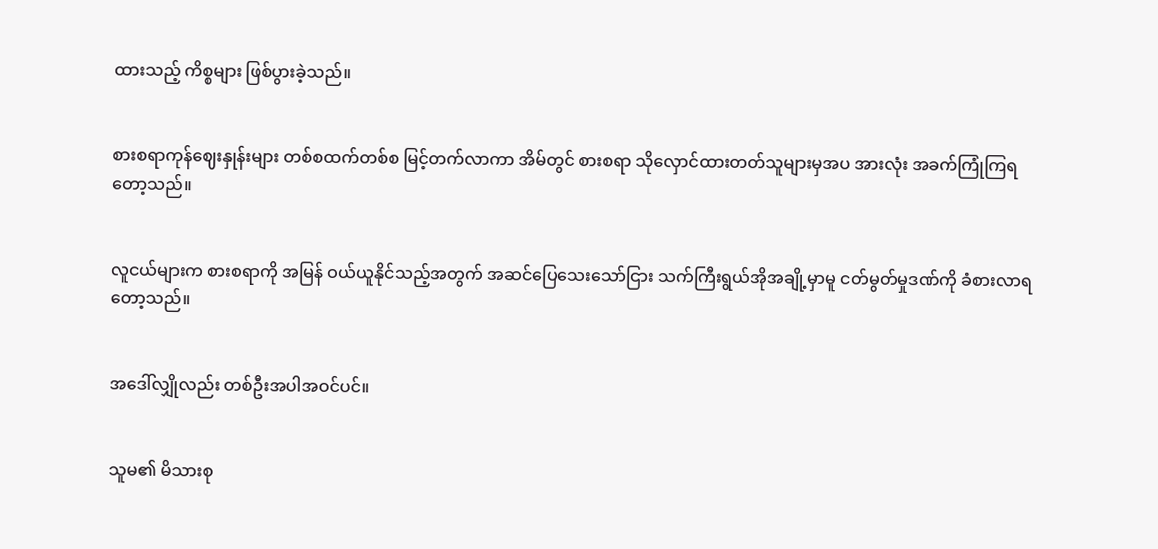ထားသည့် ကိစ္စများ ဖြစ်ပွားခဲ့သည်။


စားစရာကုန်ဈေးနှုန်းများ တစ်စထက်တစ်စ မြင့်တက်လာကာ အိမ်တွင် စားစရာ သိုလှောင်ထားတတ်သူများမှအပ အားလုံး အခက်ကြုံကြရတော့သည်။


လူငယ်များက စားစရာကို အမြန် ဝယ်ယူနိုင်သည့်အတွက် အဆင်ပြေသေးသော်ငြား သက်ကြီးရွယ်အိုအချို့မှာမူ ငတ်မွတ်မှုဒဏ်ကို ခံစားလာရတော့သည်။


အဒေါ်လျှိုလည်း တစ်ဦးအပါအဝင်ပင်။


သူမ၏ မိသားစု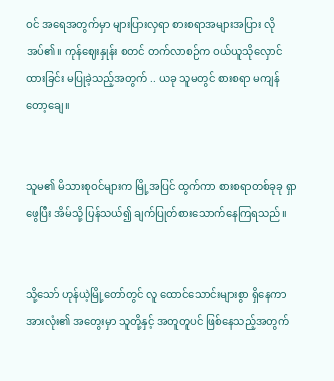ဝင် အရေအတွက်မှာ များပြားလှရာ စားစရာအများအပြား လိုအပ်၏။ ကုန်ဈေးနှုန်း စတင် တက်လာစဉ်က ဝယ်ယူသိုလှောင်ထားခြင်း မပြုခဲ့သည့်အတွက် .. ယခု သူမတွင် စားစရာ မကျန်တော့ချေ။


သူမ၏ မိသားစုဝင်များက မြို့အပြင် ထွက်ကာ စားစရာတစ်ခုခု ရှာဖွေပြီး အိမ်သို့ ပြန်သယ်၍ ချက်ပြုတ်စားသောက်နေကြရသည်။


သို့သော် ဟုန်ယဲ့မြို့တော်တွင် လူ ထောင်သောင်းများစွာ ရှိနေကာ အားလုံး၏ အတွေးမှာ သူတို့နှင့် အတူတူပင် ဖြစ်နေသည့်အတွက်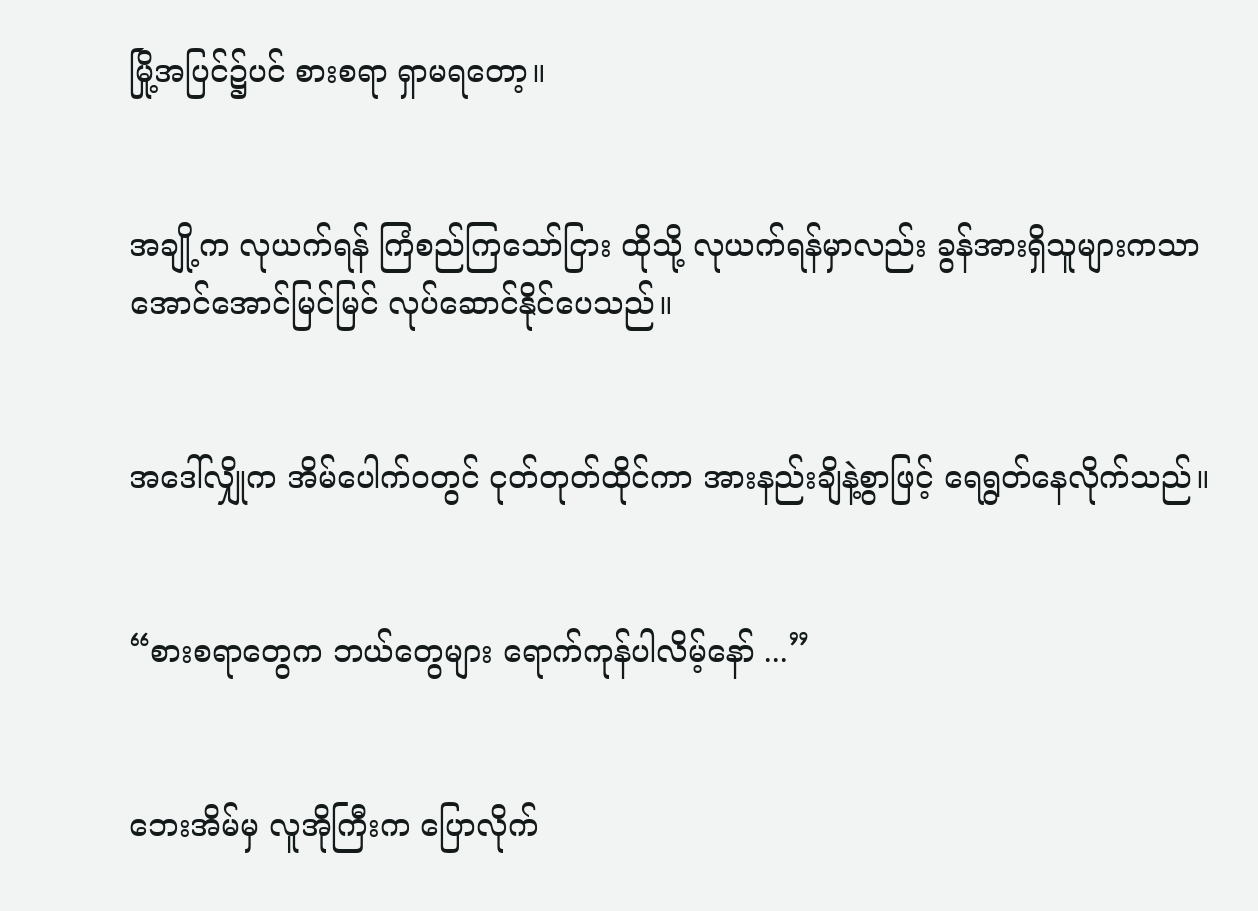မြို့အပြင်၌ပင် စားစရာ ရှာမရတော့။


အချို့က လုယက်ရန် ကြံစည်ကြသော်ငြား ထိုသို့ လုယက်ရန်မှာလည်း ခွန်အားရှိသူများကသာ အောင်အောင်မြင်မြင် လုပ်ဆောင်နိုင်ပေသည်။


အဒေါ်လျှိုက အိမ်ပေါက်ဝတွင် ငုတ်တုတ်ထိုင်ကာ အားနည်းချိနဲ့စွာဖြင့် ရေရွတ်နေလိုက်သည်။


“စားစရာတွေက ဘယ်တွေများ ရောက်ကုန်ပါလိမ့်နော် ...”


ဘေးအိမ်မှ လူအိုကြီးက ပြောလိုက်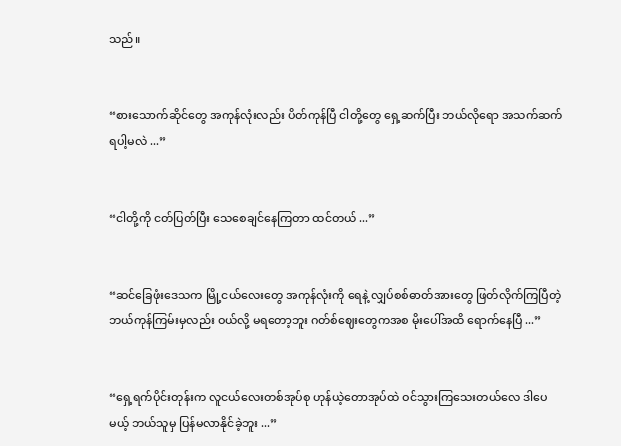သည်။


“စားသောက်ဆိုင်တွေ အကုန်လုံးလည်း ပိတ်ကုန်ပြီ ငါတို့တွေ ရှေ့ဆက်ပြီး ဘယ်လိုရော အသက်ဆက်ရပါ့မလဲ ...”


“ငါတို့ကို ငတ်ပြတ်ပြီး သေစေချင်နေကြတာ ထင်တယ် ...”


“ဆင်ခြေဖုံးဒေသက မြို့ငယ်လေးတွေ အကုန်လုံးကို ရေနဲ့ လျှပ်စစ်ဓာတ်အားတွေ ဖြတ်လိုက်ကြပြီတဲ့ ဘယ်ကုန်ကြမ်းမှလည်း ဝယ်လို့ မရတော့ဘူး ဂတ်စ်ဈေးတွေကအစ မိုးပေါ်အထိ ရောက်နေပြီ ...”


“ရှေ့ရက်ပိုင်းတုန်းက လူငယ်လေးတစ်အုပ်စု ဟုန်ယဲ့တောအုပ်ထဲ ဝင်သွားကြသေးတယ်လေ ဒါပေမယ့် ဘယ်သူမှ ပြန်မလာနိုင်ခဲ့ဘူး ...”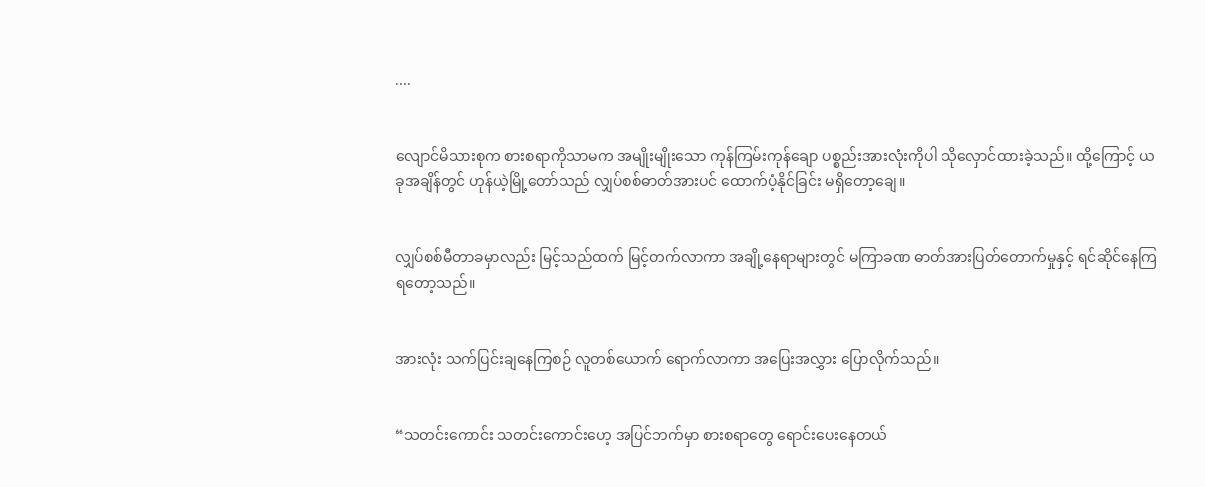....


လျောင်မိသားစုက စားစရာကိုသာမက အမျိုးမျိုးသော ကုန်ကြမ်းကုန်ချော ပစ္စည်းအားလုံးကိုပါ သိုလှောင်ထားခဲ့သည်။ ထို့ကြောင့် ယခုအချိန်တွင် ဟုန်ယဲ့မြို့တော်သည် လျှပ်စစ်ဓာတ်အားပင် ထောက်ပံ့နိုင်ခြင်း မရှိတော့ချေ။


လျှပ်စစ်မီတာခမှာလည်း မြင့်သည်ထက် မြင့်တက်လာကာ အချို့နေရာများတွင် မကြာခဏ ဓာတ်အားပြတ်တောက်မှုနှင့် ရင်ဆိုင်နေကြရတော့သည်။


အားလုံး သက်ပြင်းချနေကြစဉ် လူတစ်ယောက် ရောက်လာကာ အပြေးအလွှား ပြောလိုက်သည်။


“သတင်းကောင်း သတင်းကောင်းဟေ့ အပြင်ဘက်မှာ စားစရာတွေ ရောင်းပေးနေတယ်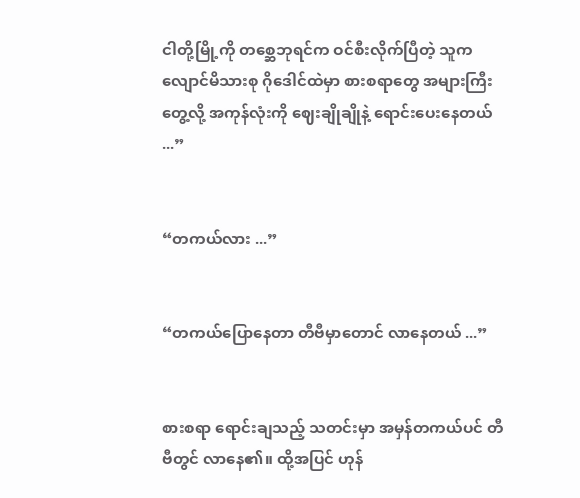ငါတို့မြို့ကို တစ္ဆေဘုရင်က ဝင်စီးလိုက်ပြီတဲ့ သူက လျောင်မိသားစု ဂိုဒေါင်ထဲမှာ စားစရာတွေ အများကြီး တွေ့လို့ အကုန်လုံးကို ဈေးချိုချိုနဲ့ ရောင်းပေးနေတယ် ...”


“တကယ်လား ...”


“တကယ်ပြောနေတာ တီဗီမှာတောင် လာနေတယ် ...”


စားစရာ ရောင်းချသည့် သတင်းမှာ အမှန်တကယ်ပင် တီဗီတွင် လာနေ၏။ ထို့အပြင် ဟုန်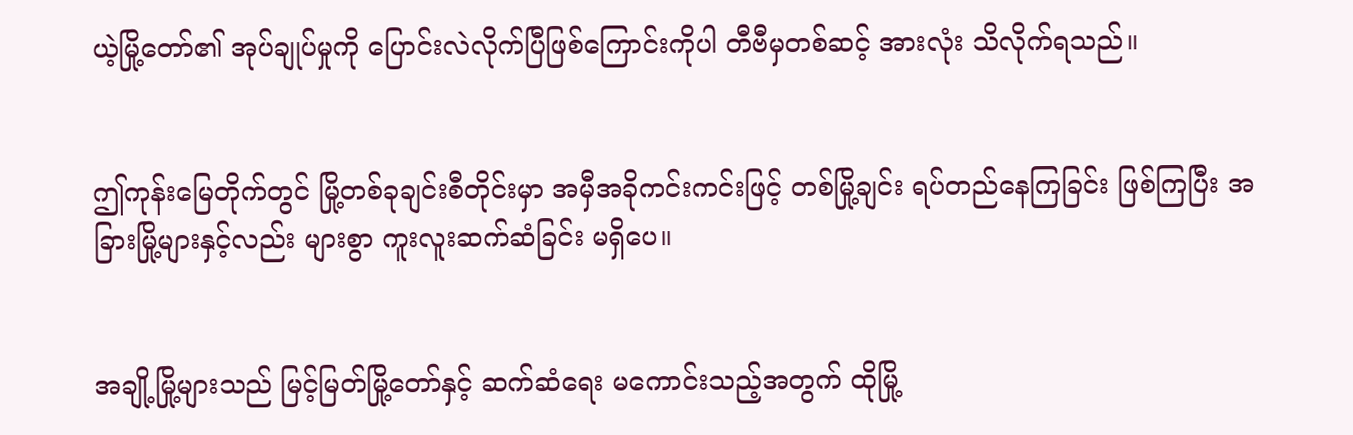ယဲ့မြို့တော်၏ အုပ်ချုပ်မှုကို ပြောင်းလဲလိုက်ပြီဖြစ်ကြောင်းကိုပါ တီဗီမှတစ်ဆင့် အားလုံး သိလိုက်ရသည်။


ဤကုန်းမြေတိုက်တွင် မြို့တစ်ခုချင်းစီတိုင်းမှာ အမှီအခိုကင်းကင်းဖြင့် တစ်မြို့ချင်း ရပ်တည်နေကြခြင်း ဖြစ်ကြပြီး အခြားမြို့များနှင့်လည်း များစွာ ကူးလူးဆက်ဆံခြင်း မရှိပေ။


အချို့မြို့များသည် မြင့်မြတ်မြို့တော်နှင့် ဆက်ဆံရေး မကောင်းသည့်အတွက် ထိုမြို့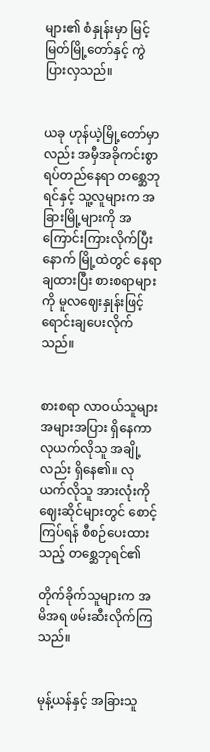များ၏ စံနှုန်းမှာ မြင့်မြတ်မြို့တော်နှင့် ကွဲပြားလှသည်။


ယခု ဟုန်ယဲ့မြို့တော်မှာလည်း အမှီအခိုကင်းစွာ ရပ်တည်နေရာ တစ္ဆေဘုရင်နှင့် သူ့လူများက အခြားမြို့များကို အကြောင်းကြားလိုက်ပြီးနောက် မြို့ထဲတွင် နေရာချထားပြီး စားစရာများကို မူလဈေးနှုန်းဖြင့် ရောင်းချပေးလိုက်သည်။


စားစရာ လာဝယ်သူများ အများအပြား ရှိနေကာ လုယက်လိုသူ အချို့လည်း ရှိနေ၏။ လုယက်လိုသူ အားလုံးကို ဈေးဆိုင်များတွင် စောင့်ကြပ်ရန် စီစဉ်ပေးထားသည့် တစ္ဆေဘုရင်၏

တိုက်ခိုက်သူများက အမိအရ ဖမ်းဆီးလိုက်ကြသည်။


မုန့်ယန်နှင့် အခြားသူ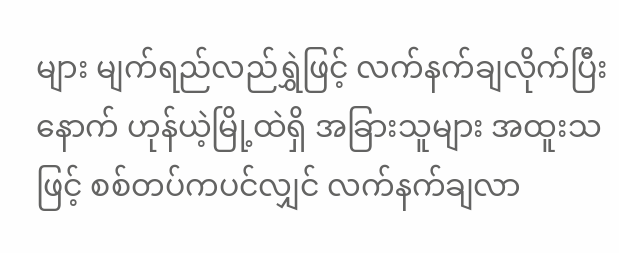များ မျက်ရည်လည်ရွှဲဖြင့် လက်နက်ချလိုက်ပြီးနောက် ဟုန်ယဲ့မြို့ထဲရှိ အခြားသူများ အထူးသဖြင့် စစ်တပ်ကပင်လျှင် လက်နက်ချလာ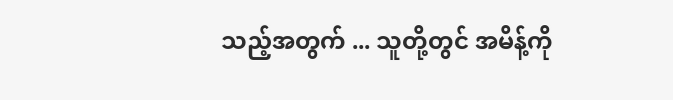သည့်အတွက် ... သူတို့တွင် အမိန့်ကို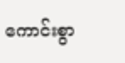ကောင်းစွာ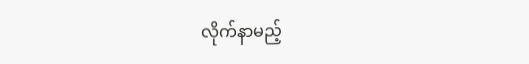လိုက်နာမည့်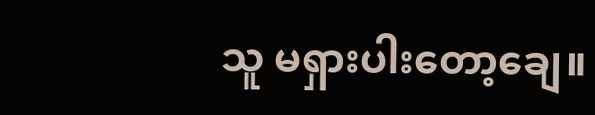သူ မရှားပါးတော့ချေ။